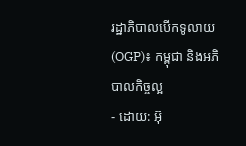រដ្ឋាភិបាលបើកទូលាយ (OGP)៖ កម្ពុជា និងអភិបាលកិច្ចល្អ
- ដោយ: អ៊ុ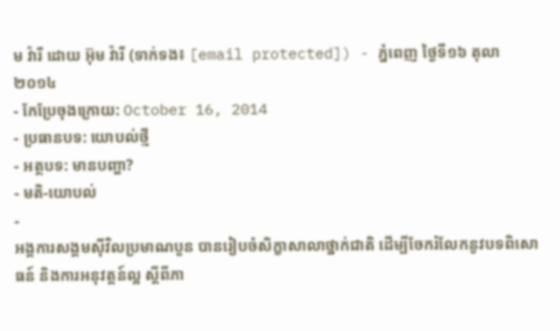ម វ៉ារី ដោយ អ៊ុម វ៉ារី (ទាក់ទង៖ [email protected]) - ភ្នំពេញ ថ្ងៃទី១៦ តុលា ២០១៤
- កែប្រែចុងក្រោយ: October 16, 2014
- ប្រធានបទ: យោបល់ថ្មី
- អត្ថបទ: មានបញ្ហា?
- មតិ-យោបល់
-
អង្គការសង្គមស៊ីវិលប្រមាណបួន បានរៀបចំសិក្ខាសាលាថ្នាក់ជាតិ ដើម្បីចែករំលែកនូវបទពិសោធន៍ និងការអនុវត្តន៍ល្អ ស្តីពីភា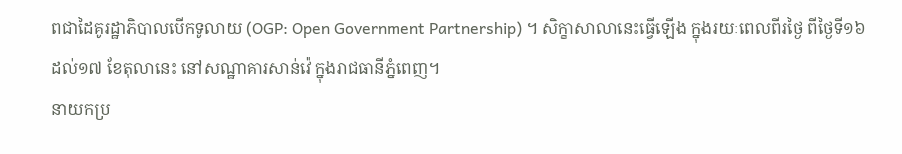ពជាដៃគូរដ្ឋាភិបាលបើកទូលាយ (OGP: Open Government Partnership) ។ សិក្ខាសាលានេះធ្វើឡើង ក្នុងរយៈពេលពីរថ្ងៃ ពីថ្ងៃទី១៦ ដល់១៧ ខែតុលានេះ នៅសណ្ឋាគារសាន់វ៉េ ក្នុងរាជធានីភ្នំពេញ។
នាយកប្រ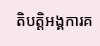តិបត្តិអង្គការគ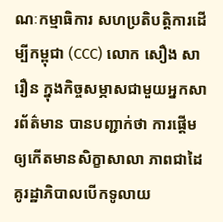ណៈកម្មាធិការ សហប្រតិបត្តិការដើម្បីកម្ពុជា (CCC) លោក សឿង សារឿន ក្នុងកិច្ចសម្ភាសជាមួយអ្នកសារព័ត៌មាន បានបញ្ជាក់ថា ការផ្តើមឲ្យកើតមានសិក្ខាសាលា ភាពជាដៃគូរដ្ឋាភិបាលបើកទូលាយ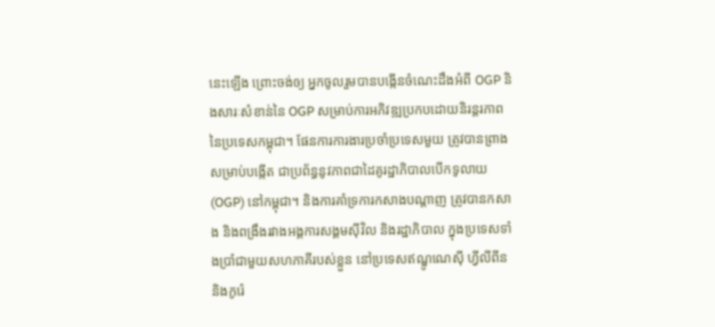នេះឡើង ព្រោះចង់ឲ្យ អ្នកចូលរួមបានបង្កើនចំណេះដឹងអំពី OGP និងសារៈសំខាន់នៃ OGP សម្រាប់ការអភិវឌ្ឍប្រកបដោយនិរន្តរភាព នៃប្រទេសកម្ពុជា។ ផែនការការងារប្រចាំប្រទេសមួយ ត្រូវបានព្រាងសម្រាប់បង្កើត ជាប្រព័ន្ធនូវភាពជាដៃគូរដ្ឋាភិបាលបើកទូលាយ (OGP) នៅកម្ពុជា។ និងការគាំទ្រការកសាងបណ្តាញ ត្រូវបានកសាង និងពង្រឹងរវាងអង្គការសង្គមស៊ីវិល និងរដ្ឋាភិបាល ក្នុងប្រទេសទាំងប្រាំជាមួយសហភាគីរបស់ខ្លួន នៅប្រទេសឥណ្ឌូណេស៊ី ហ្វីលីពីន និងកូរ៉េ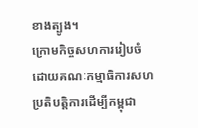ខាងត្បូង។
ក្រោមកិច្ចសហការរៀបចំ ដោយគណៈកម្មាធិការសហប្រតិបត្តិការដើម្បីកម្ពុជា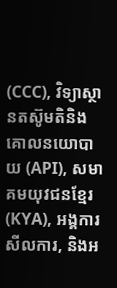(CCC), វិទ្យាស្ថានតស៊ូមតិនិងគោលនយោបាយ (API), សមាគមយុវជនខ្មែរ (KYA), អង្គការសីលការ, និងអ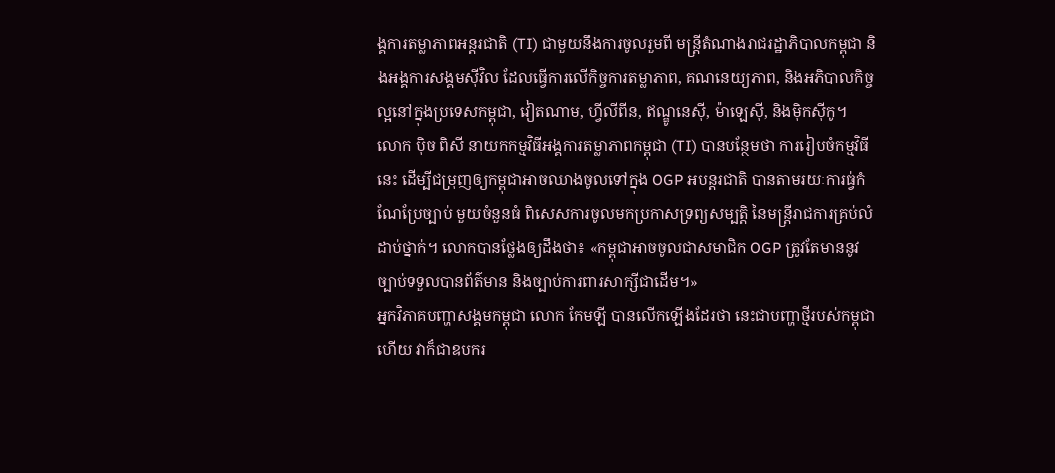ង្គការតម្លាភាពអន្តរជាតិ (TI) ជាមួយនឹងការចូលរួមពី មន្រ្តីតំណាងរាជរដ្ឋាភិបាលកម្ពុជា និងអង្គការសង្គមស៊ីវិល ដែលធ្វើការលើកិច្ចការតម្លាភាព, គណនេយ្យភាព, និងអភិបាលកិច្ចល្អនៅក្នុងប្រទេសកម្ពុជា, វៀតណាម, ហ្វីលីពីន, ឥណ្ឌូនេស៊ី, ម៉ាឡេស៊ី, និងម៉ិកស៊ីកូ។
លោក ប៉ិច ពិសី នាយកកម្មវិធីអង្គការតម្លាភាពកម្ពុជា (TI) បានបន្ថែមថា ការរៀបចំកម្មវិធីនេះ ដើម្បីជម្រុញឲ្យកម្ពុជាអាចឈាងចូលទៅក្នុង OGP អបន្តរជាតិ បានតាមរយៈការធ្វ់កំណែប្រែច្បាប់ មួយចំនួនធំ ពិសេសការចូលមកប្រកាសទ្រព្យសម្បត្តិ នៃមន្រ្តីរាជការគ្រប់លំដាប់ថ្នាក់។ លោកបានថ្លែងឲ្យដឹងថា៖ «កម្ពុជាអាចចូលជាសមាជិក OGP ត្រូវតែមាននូវច្បាប់ទទួលបានព័ត៌មាន និងច្បាប់ការពារសាក្សីជាដើម។»
អ្នកវិភាគបញ្ហាសង្គមកម្ពុជា លោក កែមឡី បានលើកឡើងដែរថា នេះជាបញ្ហាថ្មីរបស់កម្ពុជា ហើយ វាក៏ជាឧបករ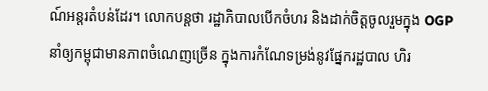ណ៍អន្តរតំបន់ដែរ។ លោកបន្តថា រដ្ឋាភិបាលបើកចំហរ និងដាក់ចិត្តចូលរួមក្នុង OGP នាំឲ្យកម្ពុជាមានភាពចំណេញច្រើន ក្នុងការកំណែទម្រង់នូវផ្នែករដ្ឋបាល ហិរ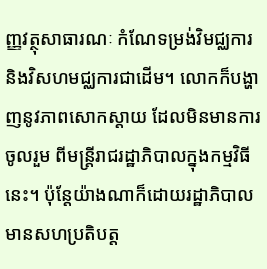ញ្ញវត្ថុសាធារណៈ កំណែទម្រង់វិមជ្ឈការ និងវិសហមជ្ឈការជាដើម។ លោកក៏បង្ហាញនូវភាពសោកស្តាយ ដែលមិនមានការចូលរួម ពីមន្រ្តីរាជរដ្ឋាភិបាលក្នុងកម្មវិធីនេះ។ ប៉ុន្តែយ៉ាងណាក៏ដោយរដ្ឋាភិបាល មានសហប្រតិបត្ត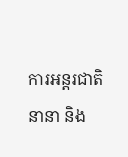ការអន្តរជាតិនានា និង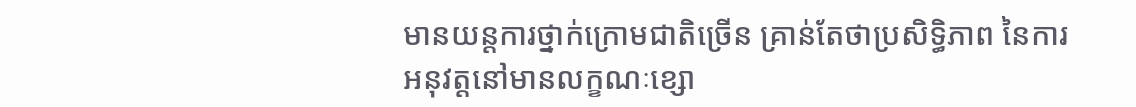មានយន្តការថ្នាក់ក្រោមជាតិច្រើន គ្រាន់តែថាប្រសិទ្ធិភាព នៃការអនុវត្តនៅមានលក្ខណៈខ្សោ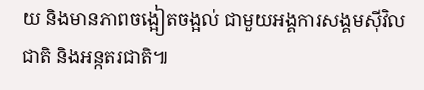យ និងមានភាពចង្អៀតចង្អល់ ជាមួយអង្គការសង្គមស៊ីវិលជាតិ និងអន្កតរជាតិ៕